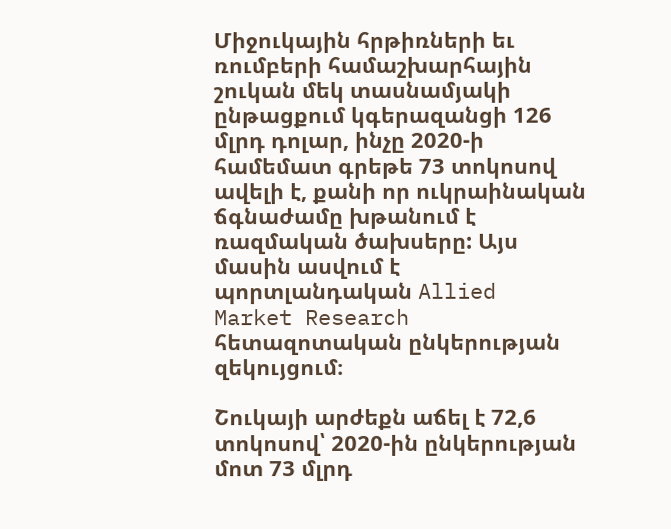Միջուկային հրթիռների եւ ռումբերի համաշխարհային շուկան մեկ տասնամյակի ընթացքում կգերազանցի 126 մլրդ դոլար, ինչը 2020-ի համեմատ գրեթե 73 տոկոսով ավելի է, քանի որ ուկրաինական ճգնաժամը խթանում է ռազմական ծախսերը: Այս մասին ասվում է պորտլանդական Allied Market Research հետազոտական ընկերության զեկույցում։

Շուկայի արժեքն աճել է 72,6 տոկոսով՝ 2020-ին ընկերության մոտ 73 մլրդ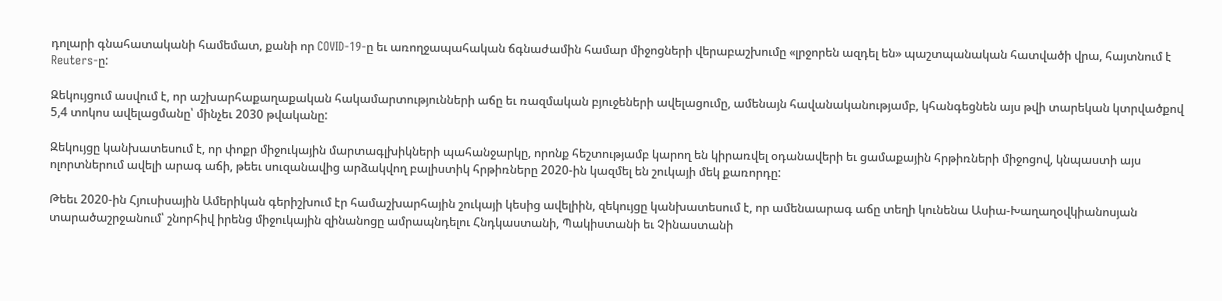դոլարի գնահատականի համեմատ, քանի որ COVID-19-ը եւ առողջապահական ճգնաժամին համար միջոցների վերաբաշխումը «լրջորեն ազդել են» պաշտպանական հատվածի վրա, հայտնում է Reuters-ը:

Զեկույցում ասվում է, որ աշխարհաքաղաքական հակամարտությունների աճը եւ ռազմական բյուջեների ավելացումը, ամենայն հավանականությամբ, կհանգեցնեն այս թվի տարեկան կտրվածքով 5,4 տոկոս ավելացմանը՝ մինչեւ 2030 թվականը:

Զեկույցը կանխատեսում է, որ փոքր միջուկային մարտագլխիկների պահանջարկը, որոնք հեշտությամբ կարող են կիրառվել օդանավերի եւ ցամաքային հրթիռների միջոցով, կնպաստի այս ոլորտներում ավելի արագ աճի, թեեւ սուզանավից արձակվող բալիստիկ հրթիռները 2020-ին կազմել են շուկայի մեկ քառորդը:

Թեեւ 2020-ին Հյուսիսային Ամերիկան գերիշխում էր համաշխարհային շուկայի կեսից ավելիին, զեկույցը կանխատեսում է, որ ամենաարագ աճը տեղի կունենա Ասիա-Խաղաղօվկիանոսյան տարածաշրջանում՝ շնորհիվ իրենց միջուկային զինանոցը ամրապնդելու Հնդկաստանի, Պակիստանի եւ Չինաստանի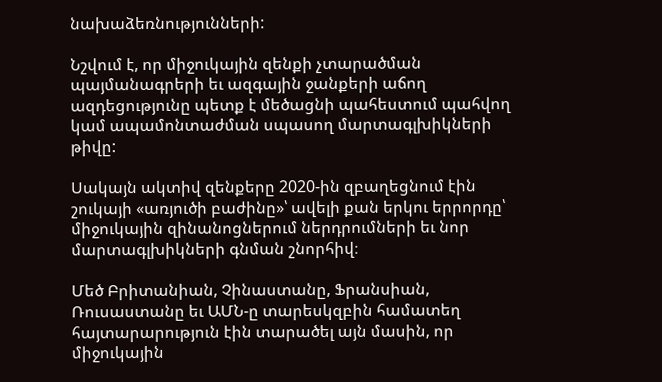նախաձեռնությունների:

Նշվում է, որ միջուկային զենքի չտարածման պայմանագրերի եւ ազգային ջանքերի աճող ազդեցությունը պետք է մեծացնի պահեստում պահվող կամ ապամոնտաժման սպասող մարտագլխիկների թիվը:

Սակայն ակտիվ զենքերը 2020-ին զբաղեցնում էին շուկայի «առյուծի բաժինը»՝ ավելի քան երկու երրորդը՝ միջուկային զինանոցներում ներդրումների եւ նոր մարտագլխիկների գնման շնորհիվ։

Մեծ Բրիտանիան, Չինաստանը, Ֆրանսիան, Ռուսաստանը եւ ԱՄՆ-ը տարեսկզբին համատեղ հայտարարություն էին տարածել այն մասին, որ միջուկային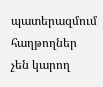պատերազմում հաղթողներ չեն կարող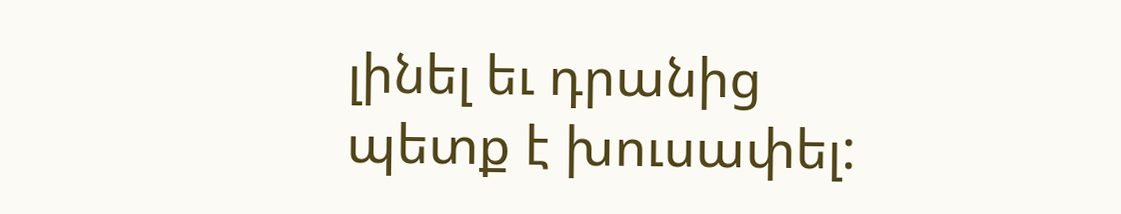լինել եւ դրանից պետք է խուսափել: